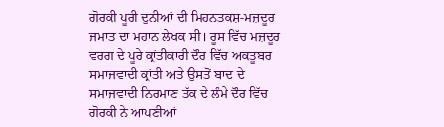ਗੋਰਕੀ ਪੂਰੀ ਦੁਨੀਆਂ ਦੀ ਮਿਹਨਤਕਸ਼-ਮਜ਼ਦੂਰ ਜਮਾਤ ਦਾ ਮਹਾਨ ਲੇਖਕ ਸੀ। ਰੂਸ ਵਿੱਚ ਮਜ਼ਦੂਰ ਵਰਗ ਦੇ ਪੂਰੇ ਕ੍ਰਾਂਤੀਕਾਰੀ ਦੌਰ ਵਿੱਚ ਅਕਤੂਬਰ ਸਮਾਜਵਾਦੀ ਕ੍ਰਾਂਤੀ ਅਤੇ ਉਸਤੋਂ ਬਾਦ ਦੇ ਸਮਾਜਵਾਦੀ ਨਿਰਮਾਣ ਤੱਕ ਦੇ ਲੰਮੇ ਦੌਰ ਵਿੱਚ ਗੋਰਕੀ ਨੇ ਆਪਣੀਆਂ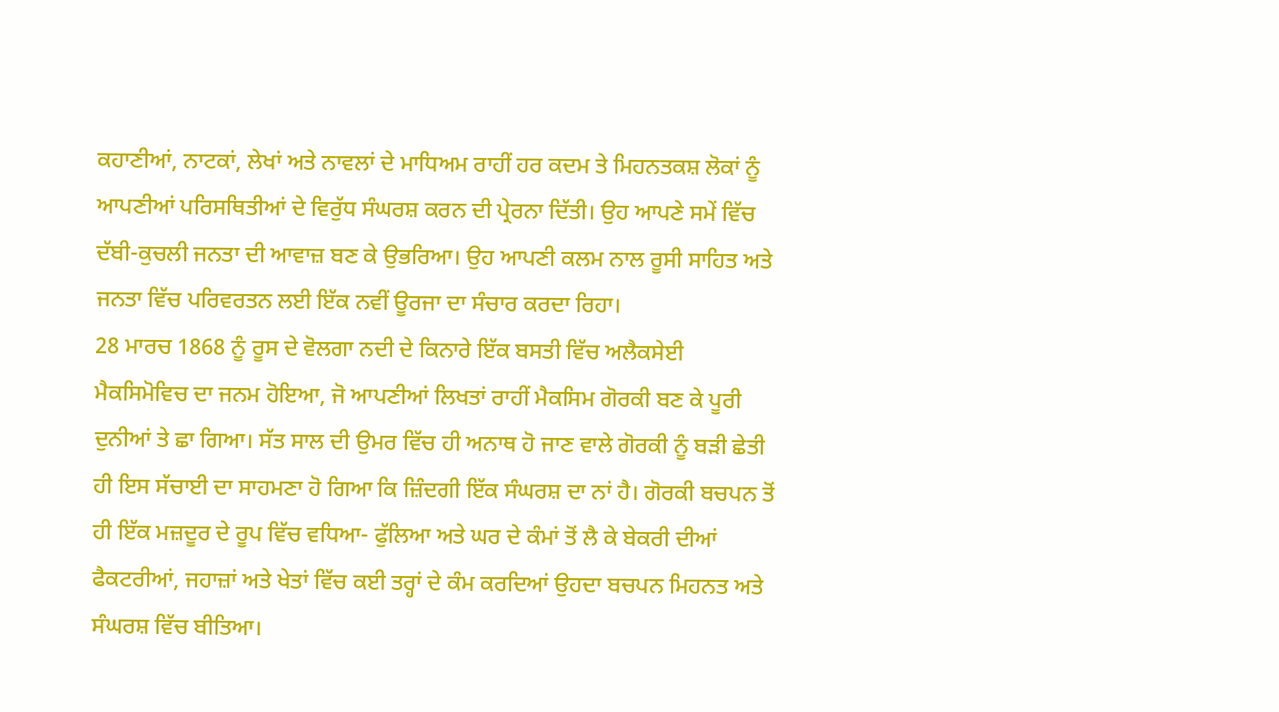ਕਹਾਣੀਆਂ, ਨਾਟਕਾਂ, ਲੇਖਾਂ ਅਤੇ ਨਾਵਲਾਂ ਦੇ ਮਾਧਿਅਮ ਰਾਹੀਂ ਹਰ ਕਦਮ ਤੇ ਮਿਹਨਤਕਸ਼ ਲੋਕਾਂ ਨੂੰ ਆਪਣੀਆਂ ਪਰਿਸਥਿਤੀਆਂ ਦੇ ਵਿਰੁੱਧ ਸੰਘਰਸ਼ ਕਰਨ ਦੀ ਪ੍ਰੇਰਨਾ ਦਿੱਤੀ। ਉਹ ਆਪਣੇ ਸਮੇਂ ਵਿੱਚ ਦੱਬੀ-ਕੁਚਲੀ ਜਨਤਾ ਦੀ ਆਵਾਜ਼ ਬਣ ਕੇ ਉਭਰਿਆ। ਉਹ ਆਪਣੀ ਕਲਮ ਨਾਲ ਰੂਸੀ ਸਾਹਿਤ ਅਤੇ ਜਨਤਾ ਵਿੱਚ ਪਰਿਵਰਤਨ ਲਈ ਇੱਕ ਨਵੀਂ ਊਰਜਾ ਦਾ ਸੰਚਾਰ ਕਰਦਾ ਰਿਹਾ।
28 ਮਾਰਚ 1868 ਨੂੰ ਰੂਸ ਦੇ ਵੋਲਗਾ ਨਦੀ ਦੇ ਕਿਨਾਰੇ ਇੱਕ ਬਸਤੀ ਵਿੱਚ ਅਲੈਕਸੇਈ ਮੈਕਸਿਮੋਵਿਚ ਦਾ ਜਨਮ ਹੋਇਆ, ਜੋ ਆਪਣੀਆਂ ਲਿਖਤਾਂ ਰਾਹੀਂ ਮੈਕਸਿਮ ਗੋਰਕੀ ਬਣ ਕੇ ਪੂਰੀ ਦੁਨੀਆਂ ਤੇ ਛਾ ਗਿਆ। ਸੱਤ ਸਾਲ ਦੀ ਉਮਰ ਵਿੱਚ ਹੀ ਅਨਾਥ ਹੋ ਜਾਣ ਵਾਲੇ ਗੋਰਕੀ ਨੂੰ ਬੜੀ ਛੇਤੀ ਹੀ ਇਸ ਸੱਚਾਈ ਦਾ ਸਾਹਮਣਾ ਹੋ ਗਿਆ ਕਿ ਜ਼ਿੰਦਗੀ ਇੱਕ ਸੰਘਰਸ਼ ਦਾ ਨਾਂ ਹੈ। ਗੋਰਕੀ ਬਚਪਨ ਤੋਂ ਹੀ ਇੱਕ ਮਜ਼ਦੂਰ ਦੇ ਰੂਪ ਵਿੱਚ ਵਧਿਆ- ਫੁੱਲਿਆ ਅਤੇ ਘਰ ਦੇ ਕੰਮਾਂ ਤੋਂ ਲੈ ਕੇ ਬੇਕਰੀ ਦੀਆਂ ਫੈਕਟਰੀਆਂ, ਜਹਾਜ਼ਾਂ ਅਤੇ ਖੇਤਾਂ ਵਿੱਚ ਕਈ ਤਰ੍ਹਾਂ ਦੇ ਕੰਮ ਕਰਦਿਆਂ ਉਹਦਾ ਬਚਪਨ ਮਿਹਨਤ ਅਤੇ ਸੰਘਰਸ਼ ਵਿੱਚ ਬੀਤਿਆ।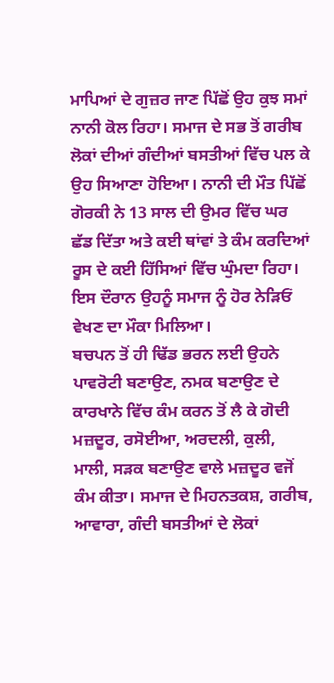ਮਾਪਿਆਂ ਦੇ ਗੁਜ਼ਰ ਜਾਣ ਪਿੱਛੋਂ ਉਹ ਕੁਝ ਸਮਾਂ ਨਾਨੀ ਕੋਲ ਰਿਹਾ। ਸਮਾਜ ਦੇ ਸਭ ਤੋਂ ਗਰੀਬ ਲੋਕਾਂ ਦੀਆਂ ਗੰਦੀਆਂ ਬਸਤੀਆਂ ਵਿੱਚ ਪਲ ਕੇ ਉਹ ਸਿਆਣਾ ਹੋਇਆ। ਨਾਨੀ ਦੀ ਮੌਤ ਪਿੱਛੋਂ ਗੋਰਕੀ ਨੇ 13 ਸਾਲ ਦੀ ਉਮਰ ਵਿੱਚ ਘਰ ਛੱਡ ਦਿੱਤਾ ਅਤੇ ਕਈ ਥਾਂਵਾਂ ਤੇ ਕੰਮ ਕਰਦਿਆਂ ਰੂਸ ਦੇ ਕਈ ਹਿੱਸਿਆਂ ਵਿੱਚ ਘੁੰਮਦਾ ਰਿਹਾ। ਇਸ ਦੌਰਾਨ ਉਹਨੂੰ ਸਮਾਜ ਨੂੰ ਹੋਰ ਨੇੜਿਓਂ ਵੇਖਣ ਦਾ ਮੌਕਾ ਮਿਲਿਆ।
ਬਚਪਨ ਤੋਂ ਹੀ ਢਿੱਡ ਭਰਨ ਲਈ ਉਹਨੇ ਪਾਵਰੋਟੀ ਬਣਾਉਣ, ਨਮਕ ਬਣਾਉਣ ਦੇ ਕਾਰਖਾਨੇ ਵਿੱਚ ਕੰਮ ਕਰਨ ਤੋਂ ਲੈ ਕੇ ਗੋਦੀ ਮਜ਼ਦੂਰ, ਰਸੋਈਆ, ਅਰਦਲੀ, ਕੁਲੀ, ਮਾਲੀ, ਸੜਕ ਬਣਾਉਣ ਵਾਲੇ ਮਜ਼ਦੂਰ ਵਜੋਂ ਕੰਮ ਕੀਤਾ। ਸਮਾਜ ਦੇ ਮਿਹਨਤਕਸ਼, ਗਰੀਬ, ਆਵਾਰਾ, ਗੰਦੀ ਬਸਤੀਆਂ ਦੇ ਲੋਕਾਂ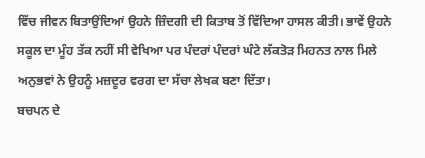ਵਿੱਚ ਜੀਵਨ ਬਿਤਾਉਂਦਿਆਂ ਉਹਨੇ ਜ਼ਿੰਦਗੀ ਦੀ ਕਿਤਾਬ ਤੋਂ ਵਿੱਦਿਆ ਹਾਸਲ ਕੀਤੀ। ਭਾਵੇਂ ਉਹਨੇ ਸਕੂਲ ਦਾ ਮੂੰਹ ਤੱਕ ਨਹੀਂ ਸੀ ਵੇਖਿਆ ਪਰ ਪੰਦਰਾਂ ਪੰਦਰਾਂ ਘੰਟੇ ਲੱਕਤੋੜ ਮਿਹਨਤ ਨਾਲ ਮਿਲੇ ਅਨੁਭਵਾਂ ਨੇ ਉਹਨੂੰ ਮਜ਼ਦੂਰ ਵਰਗ ਦਾ ਸੱਚਾ ਲੇਖਕ ਬਣਾ ਦਿੱਤਾ।
ਬਚਪਨ ਦੇ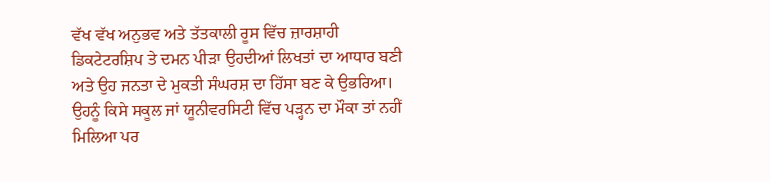ਵੱਖ ਵੱਖ ਅਨੁਭਵ ਅਤੇ ਤੱਤਕਾਲੀ ਰੂਸ ਵਿੱਚ ਜ਼ਾਰਸ਼ਾਹੀ ਡਿਕਟੇਟਰਸ਼ਿਪ ਤੇ ਦਮਨ ਪੀੜਾ ਉਹਦੀਆਂ ਲਿਖਤਾਂ ਦਾ ਆਧਾਰ ਬਣੀ ਅਤੇ ਉਹ ਜਨਤਾ ਦੇ ਮੁਕਤੀ ਸੰਘਰਸ਼ ਦਾ ਹਿੱਸਾ ਬਣ ਕੇ ਉਭਰਿਆ। ਉਹਨੂੰ ਕਿਸੇ ਸਕੂਲ ਜਾਂ ਯੂਨੀਵਰਸਿਟੀ ਵਿੱਚ ਪੜ੍ਹਨ ਦਾ ਮੌਕਾ ਤਾਂ ਨਹੀਂ ਮਿਲਿਆ ਪਰ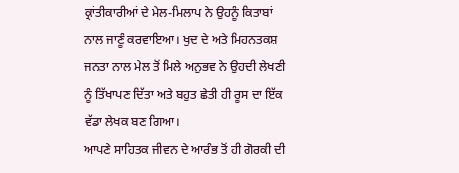ਕ੍ਰਾਂਤੀਕਾਰੀਆਂ ਦੇ ਮੇਲ-ਮਿਲਾਪ ਨੇ ਉਹਨੂੰ ਕਿਤਾਬਾਂ ਨਾਲ ਜਾਣੂੰ ਕਰਵਾਇਆ। ਖੁਦ ਦੇ ਅਤੇ ਮਿਹਨਤਕਸ਼ ਜਨਤਾ ਨਾਲ ਮੇਲ ਤੋਂ ਮਿਲੇ ਅਨੁਭਵ ਨੇ ਉਹਦੀ ਲੇਖਣੀ ਨੂੰ ਤਿੱਖਾਪਣ ਦਿੱਤਾ ਅਤੇ ਬਹੁਤ ਛੇਤੀ ਹੀ ਰੂਸ ਦਾ ਇੱਕ ਵੱਡਾ ਲੇਖਕ ਬਣ ਗਿਆ।
ਆਪਣੇ ਸਾਹਿਤਕ ਜੀਵਨ ਦੇ ਆਰੰਭ ਤੋਂ ਹੀ ਗੋਰਕੀ ਦੀ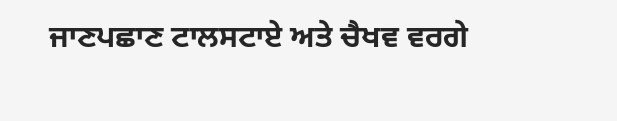ਜਾਣਪਛਾਣ ਟਾਲਸਟਾਏ ਅਤੇ ਚੈਖਵ ਵਰਗੇ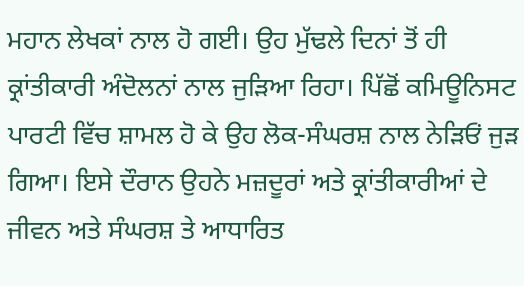ਮਹਾਨ ਲੇਖਕਾਂ ਨਾਲ ਹੋ ਗਈ। ਉਹ ਮੁੱਢਲੇ ਦਿਨਾਂ ਤੋਂ ਹੀ ਕ੍ਰਾਂਤੀਕਾਰੀ ਅੰਦੋਲਨਾਂ ਨਾਲ ਜੁੜਿਆ ਰਿਹਾ। ਪਿੱਛੋਂ ਕਮਿਊਨਿਸਟ ਪਾਰਟੀ ਵਿੱਚ ਸ਼ਾਮਲ ਹੋ ਕੇ ਉਹ ਲੋਕ-ਸੰਘਰਸ਼ ਨਾਲ ਨੇੜਿਓਂ ਜੁੜ ਗਿਆ। ਇਸੇ ਦੌਰਾਨ ਉਹਨੇ ਮਜ਼ਦੂਰਾਂ ਅਤੇ ਕ੍ਰਾਂਤੀਕਾਰੀਆਂ ਦੇ ਜੀਵਨ ਅਤੇ ਸੰਘਰਸ਼ ਤੇ ਆਧਾਰਿਤ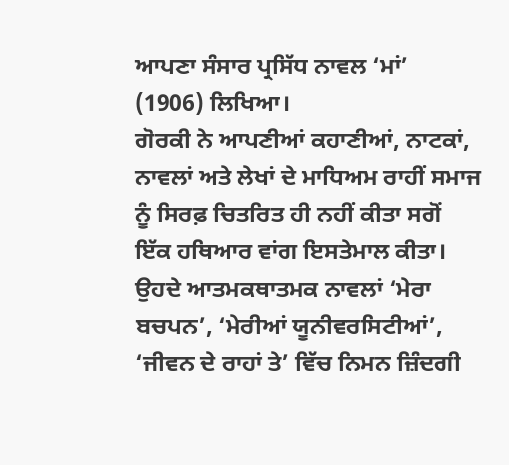ਆਪਣਾ ਸੰਸਾਰ ਪ੍ਰਸਿੱਧ ਨਾਵਲ ‘ਮਾਂ’ (1906) ਲਿਖਿਆ।
ਗੋਰਕੀ ਨੇ ਆਪਣੀਆਂ ਕਹਾਣੀਆਂ, ਨਾਟਕਾਂ, ਨਾਵਲਾਂ ਅਤੇ ਲੇਖਾਂ ਦੇ ਮਾਧਿਅਮ ਰਾਹੀਂ ਸਮਾਜ ਨੂੰ ਸਿਰਫ਼ ਚਿਤਰਿਤ ਹੀ ਨਹੀਂ ਕੀਤਾ ਸਗੋਂ ਇੱਕ ਹਥਿਆਰ ਵਾਂਗ ਇਸਤੇਮਾਲ ਕੀਤਾ। ਉਹਦੇ ਆਤਮਕਥਾਤਮਕ ਨਾਵਲਾਂ ‘ਮੇਰਾ ਬਚਪਨ’, ‘ਮੇਰੀਆਂ ਯੂਨੀਵਰਸਿਟੀਆਂ’, ‘ਜੀਵਨ ਦੇ ਰਾਹਾਂ ਤੇ’ ਵਿੱਚ ਨਿਮਨ ਜ਼ਿੰਦਗੀ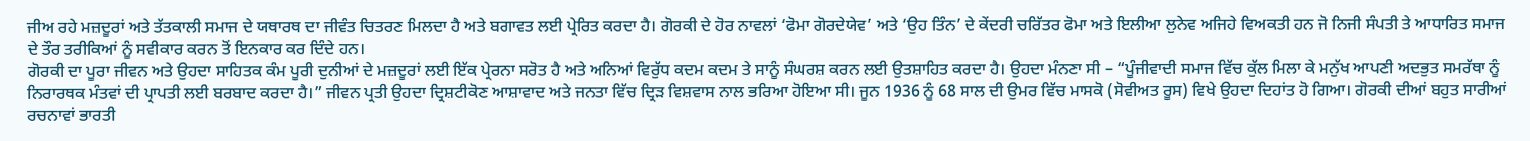ਜੀਅ ਰਹੇ ਮਜ਼ਦੂਰਾਂ ਅਤੇ ਤੱਤਕਾਲੀ ਸਮਾਜ ਦੇ ਯਥਾਰਥ ਦਾ ਜੀਵੰਤ ਚਿਤਰਣ ਮਿਲਦਾ ਹੈ ਅਤੇ ਬਗਾਵਤ ਲਈ ਪ੍ਰੇਰਿਤ ਕਰਦਾ ਹੈ। ਗੋਰਕੀ ਦੇ ਹੋਰ ਨਾਵਲਾਂ ‘ਫੋਮਾ ਗੋਰਦੇਯੇਵ’ ਅਤੇ ‘ਉਹ ਤਿੰਨ’ ਦੇ ਕੇਂਦਰੀ ਚਰਿੱਤਰ ਫੋਮਾ ਅਤੇ ਇਲੀਆ ਲੁਨੇਵ ਅਜਿਹੇ ਵਿਅਕਤੀ ਹਨ ਜੋ ਨਿਜੀ ਸੰਪਤੀ ਤੇ ਆਧਾਰਿਤ ਸਮਾਜ ਦੇ ਤੌਰ ਤਰੀਕਿਆਂ ਨੂੰ ਸਵੀਕਾਰ ਕਰਨ ਤੋਂ ਇਨਕਾਰ ਕਰ ਦਿੰਦੇ ਹਨ।
ਗੋਰਕੀ ਦਾ ਪੂਰਾ ਜੀਵਨ ਅਤੇ ਉਹਦਾ ਸਾਹਿਤਕ ਕੰਮ ਪੂਰੀ ਦੁਨੀਆਂ ਦੇ ਮਜ਼ਦੂਰਾਂ ਲਈ ਇੱਕ ਪ੍ਰੇਰਨਾ ਸਰੋਤ ਹੈ ਅਤੇ ਅਨਿਆਂ ਵਿਰੁੱਧ ਕਦਮ ਕਦਮ ਤੇ ਸਾਨੂੰ ਸੰਘਰਸ਼ ਕਰਨ ਲਈ ਉਤਸ਼ਾਹਿਤ ਕਰਦਾ ਹੈ। ਉਹਦਾ ਮੰਨਣਾ ਸੀ – “ਪੂੰਜੀਵਾਦੀ ਸਮਾਜ ਵਿੱਚ ਕੁੱਲ ਮਿਲਾ ਕੇ ਮਨੁੱਖ ਆਪਣੀ ਅਦਭੁਤ ਸਮਰੱਥਾ ਨੂੰ ਨਿਰਾਰਥਕ ਮੰਤਵਾਂ ਦੀ ਪ੍ਰਾਪਤੀ ਲਈ ਬਰਬਾਦ ਕਰਦਾ ਹੈ।” ਜੀਵਨ ਪ੍ਰਤੀ ਉਹਦਾ ਦ੍ਰਿਸ਼ਟੀਕੋਣ ਆਸ਼ਾਵਾਦ ਅਤੇ ਜਨਤਾ ਵਿੱਚ ਦ੍ਰਿੜ ਵਿਸ਼ਵਾਸ ਨਾਲ ਭਰਿਆ ਹੋਇਆ ਸੀ। ਜੂਨ 1936 ਨੂੰ 68 ਸਾਲ ਦੀ ਉਮਰ ਵਿੱਚ ਮਾਸਕੋ (ਸੋਵੀਅਤ ਰੂਸ) ਵਿਖੇ ਉਹਦਾ ਦਿਹਾਂਤ ਹੋ ਗਿਆ। ਗੋਰਕੀ ਦੀਆਂ ਬਹੁਤ ਸਾਰੀਆਂ ਰਚਨਾਵਾਂ ਭਾਰਤੀ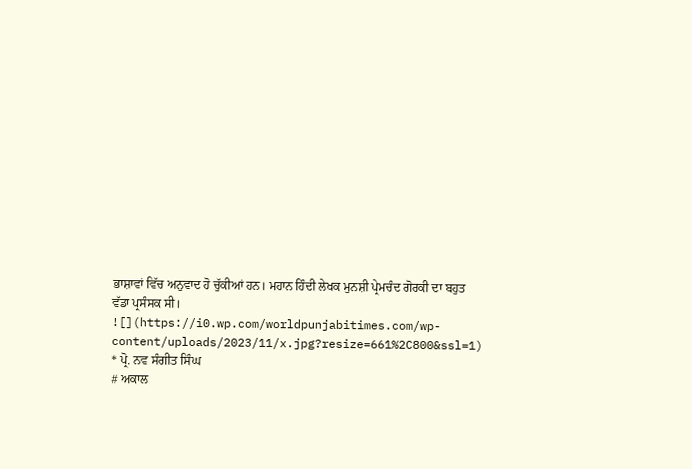ਭਾਸ਼ਾਵਾਂ ਵਿੱਚ ਅਨੁਵਾਦ ਹੋ ਚੁੱਕੀਆਂ ਹਨ। ਮਹਾਨ ਹਿੰਦੀ ਲੇਖਕ ਮੁਨਸ਼ੀ ਪ੍ਰੇਮਚੰਦ ਗੋਰਕੀ ਦਾ ਬਹੁਤ ਵੱਡਾ ਪ੍ਰਸੰਸਕ ਸੀ।
![](https://i0.wp.com/worldpunjabitimes.com/wp-content/uploads/2023/11/x.jpg?resize=661%2C800&ssl=1)
* ਪ੍ਰੋ. ਨਵ ਸੰਗੀਤ ਸਿੰਘ
# ਅਕਾਲ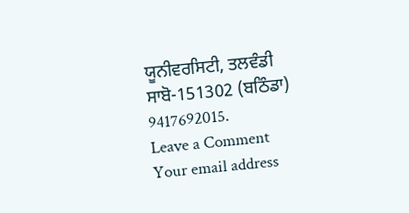ਯੂਨੀਵਰਸਿਟੀ, ਤਲਵੰਡੀ ਸਾਬੋ-151302 (ਬਠਿੰਡਾ) 9417692015.
Leave a Comment
Your email address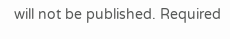will not be published. Required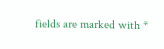fields are marked with *